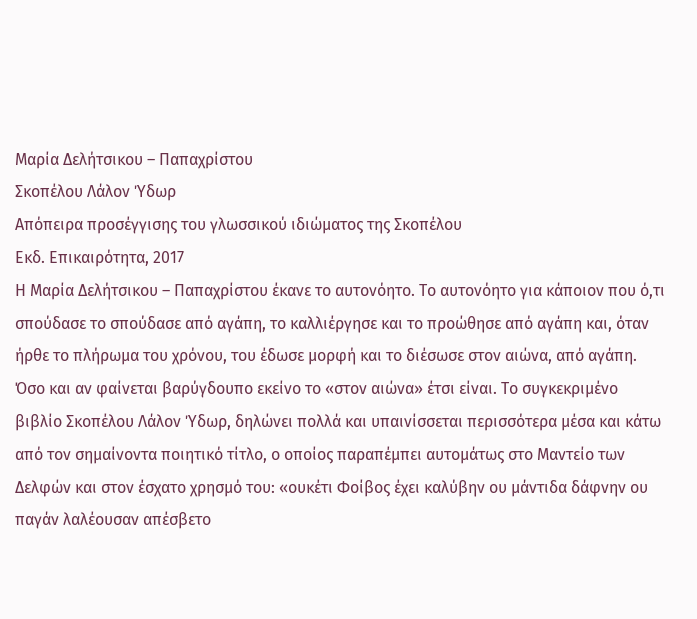Μαρία Δελήτσικου – Παπαχρίστου
Σκοπέλου Λάλον Ύδωρ
Απόπειρα προσέγγισης του γλωσσικού ιδιώματος της Σκοπέλου
Εκδ. Επικαιρότητα, 2017
Η Μαρία Δελήτσικου – Παπαχρίστου έκανε το αυτονόητο. Το αυτονόητο για κάποιον που ό,τι σπούδασε το σπούδασε από αγάπη, το καλλιέργησε και το προώθησε από αγάπη και, όταν ήρθε το πλήρωμα του χρόνου, του έδωσε μορφή και το διέσωσε στον αιώνα, από αγάπη. Όσο και αν φαίνεται βαρύγδουπο εκείνο το «στον αιώνα» έτσι είναι. Το συγκεκριμένο βιβλίο Σκοπέλου Λάλον Ύδωρ, δηλώνει πολλά και υπαινίσσεται περισσότερα μέσα και κάτω από τον σημαίνοντα ποιητικό τίτλο, ο οποίος παραπέμπει αυτομάτως στο Μαντείο των Δελφών και στον έσχατο χρησμό του: «ουκέτι Φοίβος έχει καλύβην ου μάντιδα δάφνην ου παγάν λαλέουσαν απέσβετο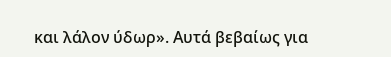και λάλον ύδωρ». Αυτά βεβαίως για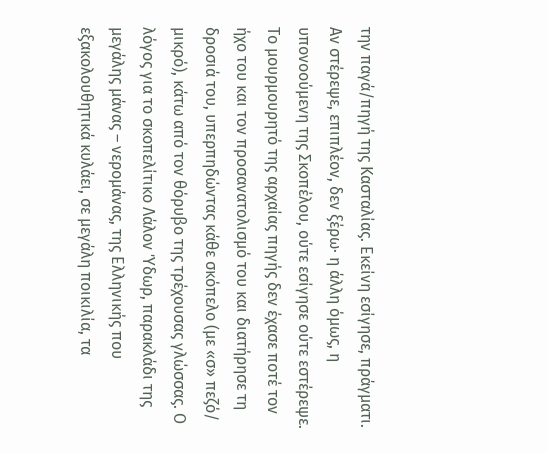την παγά/πηγή της Κασταλίας. Εκείνη εσίγησε, πράγματι. Αν στέρεψε, επιπλέον, δεν ξέρω· η άλλη όμως, η υπονοούμενη της Σκοπέλου, ούτε εσίγησε ούτε εστέρεψε. Το μουρμουρητό της αρχαίας πηγής δεν έχασε ποτέ τον ήχο του και τον προσανατολισμό τoυ και διατήρησε τη δροσιά του, υπερπηδώντας κάθε σκόπελο (με «σ» πεζό/ μικρό), κάτω από τον θόρυβο της τρέχουσας γλώσσας. Ο λόγος για το σκοπελίτικο Λάλον Ύδωρ, παρακλάδι της μεγάλης μάνας – νερομάνας, της Ελληνικής που εξακολουθητικά κυλάει, σε μεγάλη ποικιλία, τα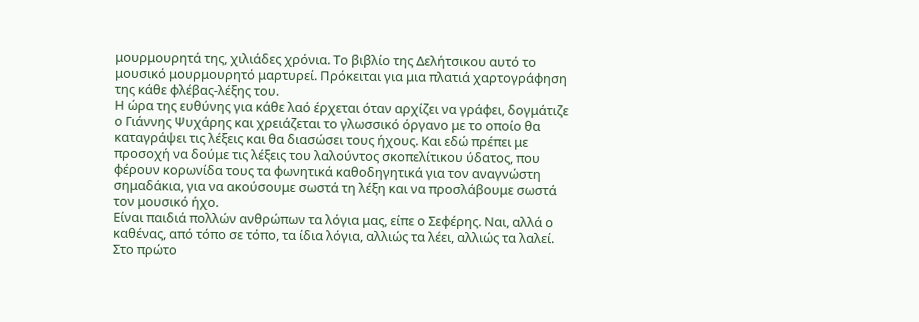μουρμουρητά της, χιλιάδες χρόνια. Το βιβλίο της Δελήτσικου αυτό το μουσικό μουρμουρητό μαρτυρεί. Πρόκειται για μια πλατιά χαρτογράφηση της κάθε φλέβας-λέξης του.
Η ώρα της ευθύνης για κάθε λαό έρχεται όταν αρχίζει να γράφει, δογμάτιζε ο Γιάννης Ψυχάρης και χρειάζεται το γλωσσικό όργανο με το οποίο θα καταγράψει τις λέξεις και θα διασώσει τους ήχους. Και εδώ πρέπει με προσοχή να δούμε τις λέξεις του λαλούντος σκοπελίτικου ύδατος, που φέρουν κορωνίδα τους τα φωνητικά καθοδηγητικά για τον αναγνώστη σημαδάκια, για να ακούσουμε σωστά τη λέξη και να προσλάβουμε σωστά τον μουσικό ήχο.
Είναι παιδιά πολλών ανθρώπων τα λόγια μας, είπε ο Σεφέρης. Ναι, αλλά ο καθένας, από τόπο σε τόπο, τα ίδια λόγια, αλλιώς τα λέει, αλλιώς τα λαλεί.
Στο πρώτο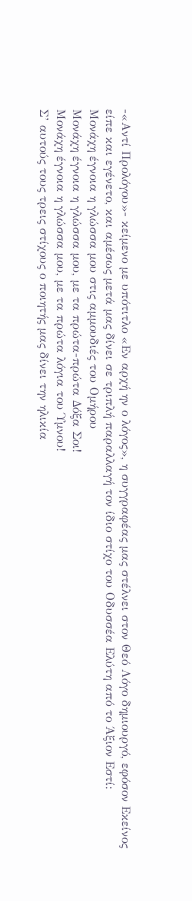-«Αντί Προλόγου»- κείμενο με υπότιτλο «Εν αρχή ην ο λόγος», η συγγραφέας μας στέλνει στον Θεό Λόγο δημιουργό, εφόσον Εκείνος είπε και εγένετο, και αμέσως μετά μας δίνει σε τριπλή παραλλαγή τον ίδιο στίχο του Οδυσσέα Ελύτη από το Άξιον Εστί:
Μονάχη έγνοια η γλώσσα μου στις αμμουδιές του Ομήρου
Μονάχη έγνοια η γλώσσα μου, με τα πρώτα-πρώτα Δόξα Σοι!
Μονάχη έγνοια η γλώσσα μου, με τα πρώτα λόγια του Ύμνου!
Σ’ αυτούς τους τρεις στίχους ο ποιητής μας δίνει την ηλικία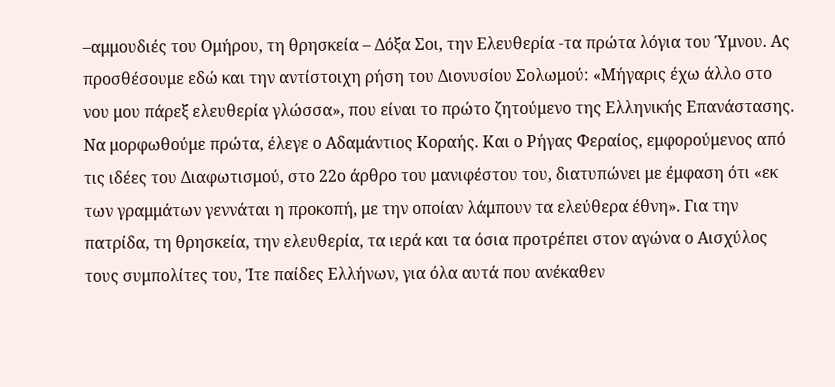–αμμουδιές του Ομήρου, τη θρησκεία – Δόξα Σοι, την Ελευθερία -τα πρώτα λόγια του Ύμνου. Ας προσθέσουμε εδώ και την αντίστοιχη ρήση του Διονυσίου Σολωμού: «Μήγαρις έχω άλλο στο νου μου πάρεξ ελευθερία γλώσσα», που είναι το πρώτο ζητούμενο της Ελληνικής Επανάστασης. Να μορφωθούμε πρώτα, έλεγε ο Αδαμάντιος Κοραής. Και ο Ρήγας Φεραίος, εμφορούμενος από τις ιδέες του Διαφωτισμού, στο 22ο άρθρο του μανιφέστου του, διατυπώνει με έμφαση ότι «εκ των γραμμάτων γεννάται η προκοπή, με την οποίαν λάμπουν τα ελεύθερα έθνη». Για την πατρίδα, τη θρησκεία, την ελευθερία, τα ιερά και τα όσια προτρέπει στον αγώνα ο Αισχύλος τους συμπολίτες του, Ίτε παίδες Ελλήνων, για όλα αυτά που ανέκαθεν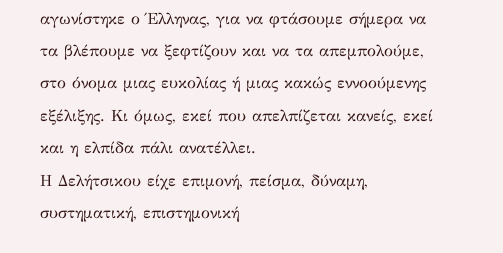αγωνίστηκε ο Έλληνας, για να φτάσουμε σήμερα να τα βλέπουμε να ξεφτίζουν και να τα απεμπολούμε, στο όνομα μιας ευκολίας ή μιας κακώς εννοούμενης εξέλιξης. Κι όμως, εκεί που απελπίζεται κανείς, εκεί και η ελπίδα πάλι ανατέλλει.
Η Δελήτσικου είχε επιμονή, πείσμα, δύναμη, συστηματική, επιστημονική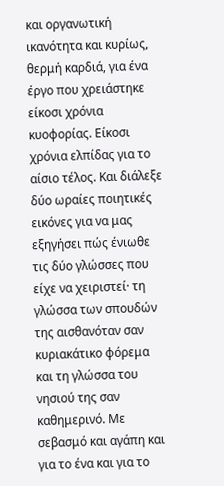και οργανωτική ικανότητα και κυρίως, θερμή καρδιά, για ένα έργο που χρειάστηκε είκοσι χρόνια κυοφορίας. Είκοσι χρόνια ελπίδας για το αίσιο τέλος. Και διάλεξε δύο ωραίες ποιητικές εικόνες για να μας εξηγήσει πώς ένιωθε τις δύο γλώσσες που είχε να χειριστεί· τη γλώσσα των σπουδών της αισθανόταν σαν κυριακάτικο φόρεμα και τη γλώσσα του νησιού της σαν καθημερινό. Με σεβασμό και αγάπη και για το ένα και για το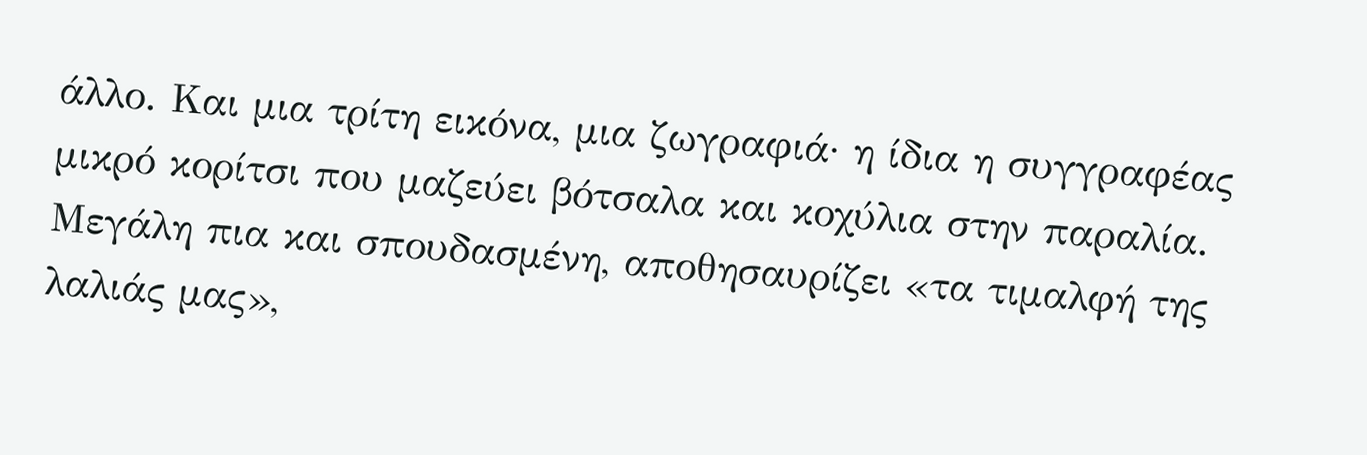άλλο. Και μια τρίτη εικόνα, μια ζωγραφιά· η ίδια η συγγραφέας μικρό κορίτσι που μαζεύει βότσαλα και κοχύλια στην παραλία. Μεγάλη πια και σπουδασμένη, αποθησαυρίζει «τα τιμαλφή της λαλιάς μας»,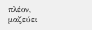πλέον, μαζεύει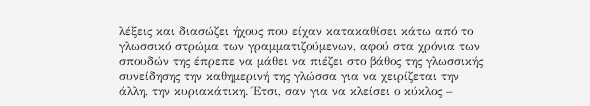λέξεις και διασώζει ήχους που είχαν κατακαθίσει κάτω από το γλωσσικό στρώμα των γραμματιζούμενων, αφού στα χρόνια των σπουδών της έπρεπε να μάθει να πιέζει στο βάθος της γλωσσικής συνείδησης την καθημερινή της γλώσσα για να χειρίζεται την άλλη, την κυριακάτικη. Έτσι, σαν για να κλείσει ο κύκλος –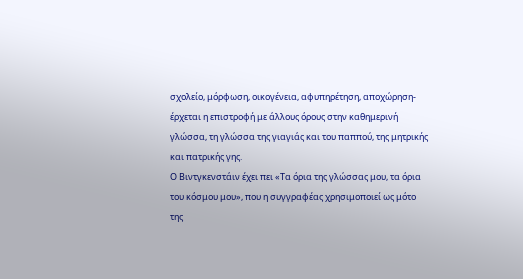σχολείο, μόρφωση, οικογένεια, αφυπηρέτηση, αποχώρηση- έρχεται η επιστροφή με άλλους όρους στην καθημερινή γλώσσα, τη γλώσσα της γιαγιάς και του παππού, της μητρικής και πατρικής γης.
Ο Βιντγκενστάιν έχει πει «Τα όρια της γλώσσας μου, τα όρια του κόσμου μου», που η συγγραφέας χρησιμοποιεί ως μότο της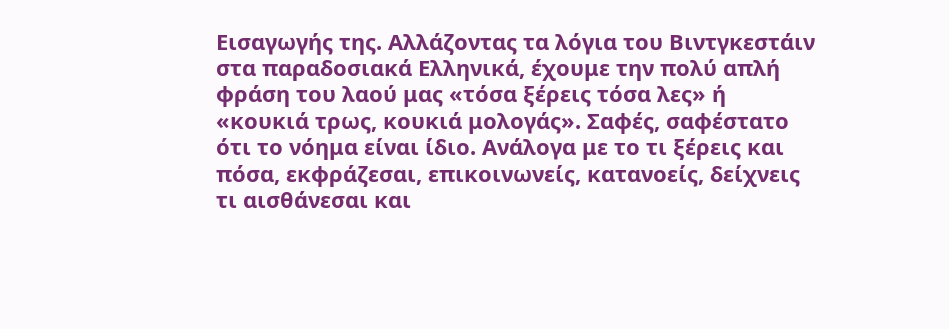Εισαγωγής της. Αλλάζοντας τα λόγια του Βιντγκεστάιν στα παραδοσιακά Ελληνικά, έχουμε την πολύ απλή φράση του λαού μας «τόσα ξέρεις τόσα λες» ή «κουκιά τρως, κουκιά μολογάς». Σαφές, σαφέστατο ότι το νόημα είναι ίδιο. Ανάλογα με το τι ξέρεις και πόσα, εκφράζεσαι, επικοινωνείς, κατανοείς, δείχνεις τι αισθάνεσαι και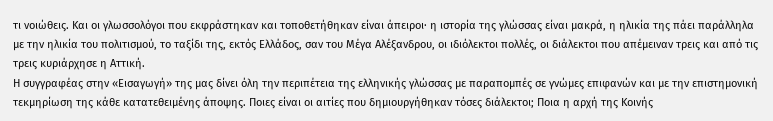τι νοιώθεις. Και οι γλωσσολόγοι που εκφράστηκαν και τοποθετήθηκαν είναι άπειροι· η ιστορία της γλώσσας είναι μακρά, η ηλικία της πάει παράλληλα με την ηλικία του πολιτισμού, το ταξίδι της, εκτός Ελλάδος, σαν του Μέγα Αλέξανδρου, οι ιδιόλεκτοι πολλές, οι διάλεκτοι που απέμειναν τρεις και από τις τρεις κυριάρχησε η Αττική.
Η συγγραφέας στην «Εισαγωγή» της μας δίνει όλη την περιπέτεια της ελληνικής γλώσσας με παραπομπές σε γνώμες επιφανών και με την επιστημονική τεκμηρίωση της κάθε κατατεθειμένης άποψης. Ποιες είναι οι αιτίες που δημιουργήθηκαν τόσες διάλεκτοι; Ποια η αρχή της Κοινής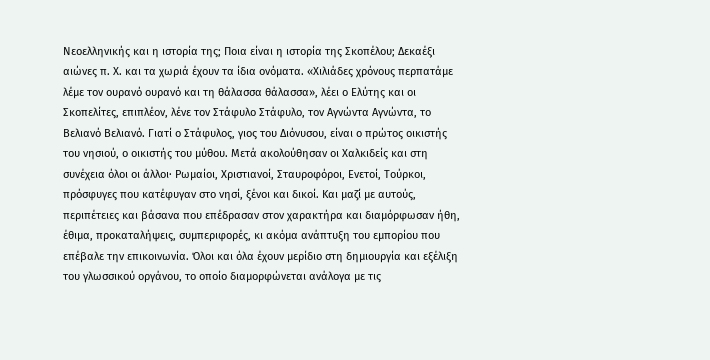Νεοελληνικής και η ιστορία της; Ποια είναι η ιστορία της Σκοπέλου; Δεκαέξι αιώνες π. Χ. και τα χωριά έχουν τα ίδια ονόματα. «Χιλιάδες χρόνους περπατάμε λέμε τον ουρανό ουρανό και τη θάλασσα θάλασσα», λέει ο Ελύτης και οι Σκοπελίτες, επιπλέον, λένε τον Στάφυλο Στάφυλο, τον Αγνώντα Αγνώντα, το Βελιανό Βελιανό. Γιατί ο Στάφυλος, γιος του Διόνυσου, είναι ο πρώτος οικιστής του νησιού, ο οικιστής του μύθου. Μετά ακολούθησαν οι Χαλκιδείς και στη συνέχεια όλοι οι άλλοι· Ρωμαίοι, Χριστιανοί, Σταυροφόροι, Ενετοί, Τούρκοι, πρόσφυγες που κατέφυγαν στο νησί, ξένοι και δικοί. Και μαζί με αυτούς, περιπέτειες και βάσανα που επέδρασαν στον χαρακτήρα και διαμόρφωσαν ήθη, έθιμα, προκαταλήψεις, συμπεριφορές, κι ακόμα ανάπτυξη του εμπορίου που επέβαλε την επικοινωνία. Όλοι και όλα έχουν μερίδιο στη δημιουργία και εξέλιξη του γλωσσικού οργάνου, το οποίο διαμορφώνεται ανάλογα με τις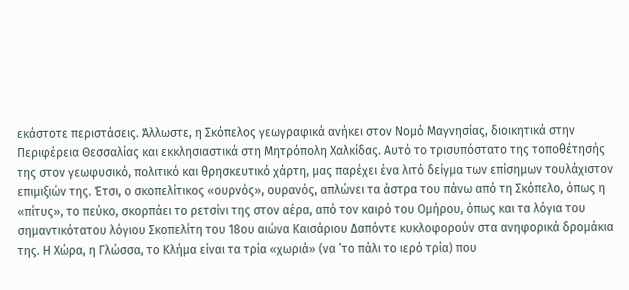εκάστοτε περιστάσεις. Άλλωστε, η Σκόπελος γεωγραφικά ανήκει στον Νομό Μαγνησίας, διοικητικά στην Περιφέρεια Θεσσαλίας και εκκλησιαστικά στη Μητρόπολη Χαλκίδας. Αυτό το τρισυπόστατο της τοποθέτησής της στον γεωφυσικό, πολιτικό και θρησκευτικό χάρτη, μας παρέχει ένα λιτό δείγμα των επίσημων τουλάχιστον επιμιξιών της. Έτσι, ο σκοπελίτικος «ουρνός», ουρανός, απλώνει τα άστρα του πάνω από τη Σκόπελο, όπως η «πίτυς», το πεύκο, σκορπάει το ρετσίνι της στον αέρα, από τον καιρό του Ομήρου, όπως και τα λόγια του σημαντικότατου λόγιου Σκοπελίτη του 18ου αιώνα Καισάριου Δαπόντε κυκλοφορούν στα ανηφορικά δρομάκια της. Η Χώρα, η Γλώσσα, το Κλήμα είναι τα τρία «χωριά» (να ’το πάλι το ιερό τρία) που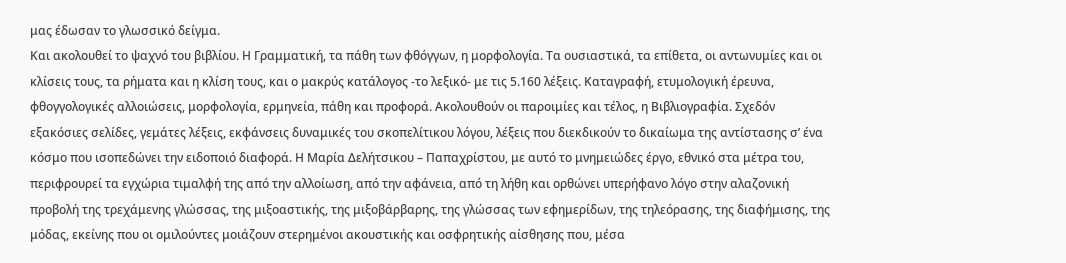μας έδωσαν το γλωσσικό δείγμα.
Και ακολουθεί το ψαχνό του βιβλίου. Η Γραμματική, τα πάθη των φθόγγων, η μορφολογία. Τα ουσιαστικά, τα επίθετα, οι αντωνυμίες και οι κλίσεις τους, τα ρήματα και η κλίση τους, και ο μακρύς κατάλογος -το λεξικό- με τις 5.160 λέξεις. Καταγραφή, ετυμολογική έρευνα, φθογγολογικές αλλοιώσεις, μορφολογία, ερμηνεία, πάθη και προφορά. Ακολουθούν οι παροιμίες και τέλος, η Βιβλιογραφία. Σχεδόν εξακόσιες σελίδες, γεμάτες λέξεις, εκφάνσεις δυναμικές του σκοπελίτικου λόγου, λέξεις που διεκδικούν το δικαίωμα της αντίστασης σ’ ένα κόσμο που ισοπεδώνει την ειδοποιό διαφορά. Η Μαρία Δελήτσικου – Παπαχρίστου, με αυτό το μνημειώδες έργο, εθνικό στα μέτρα του, περιφρουρεί τα εγχώρια τιμαλφή της από την αλλοίωση, από την αφάνεια, από τη λήθη και ορθώνει υπερήφανο λόγο στην αλαζονική προβολή της τρεχάμενης γλώσσας, της μιξοαστικής, της μιξοβάρβαρης, της γλώσσας των εφημερίδων, της τηλεόρασης, της διαφήμισης, της μόδας, εκείνης που οι ομιλούντες μοιάζουν στερημένοι ακουστικής και οσφρητικής αίσθησης που, μέσα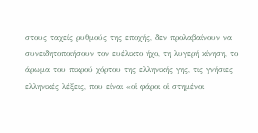στους ταχείς ρυθμούς της εποχής, δεν προλαβαίνουν να συνειδητοποιήσουν τον ευέλικτο ήχο, τη λυγερή κίνηση, το άρωμα του πικρού χόρτου της ελληνικής γης, τις γνήσιες ελληνικές λέξεις, που είναι «οἱ φάροι οἱ στημένοι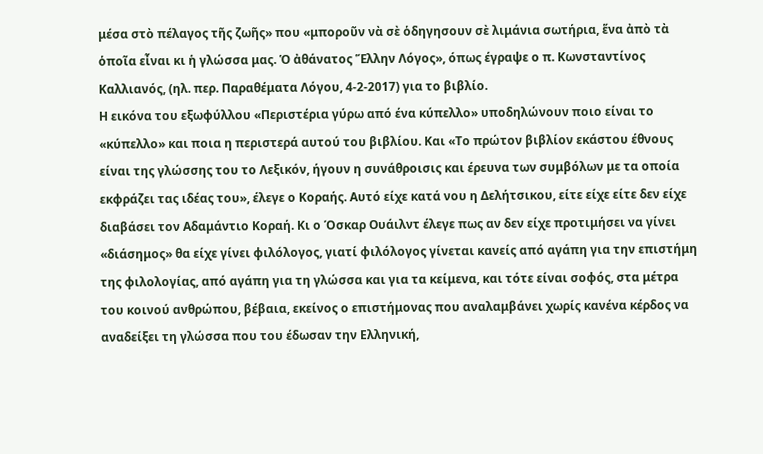μέσα στὸ πέλαγος τῆς ζωῆς» που «μποροῦν νὰ σὲ ὁδηγησουν σὲ λιμάνια σωτήρια, ἕνα ἀπὸ τὰ ὁποῖα εἶναι κι ἡ γλώσσα μας. Ὁ ἀθάνατος Ἕλλην Λόγος», όπως έγραψε ο π. Κωνσταντίνος Καλλιανός, (ηλ. περ. Παραθέματα Λόγου, 4-2-2017) για το βιβλίο.
Η εικόνα του εξωφύλλου «Περιστέρια γύρω από ένα κύπελλο» υποδηλώνουν ποιο είναι το «κύπελλο» και ποια η περιστερά αυτού του βιβλίου. Και «Το πρώτον βιβλίον εκάστου έθνους είναι της γλώσσης του το Λεξικόν, ήγουν η συνάθροισις και έρευνα των συμβόλων με τα οποία εκφράζει τας ιδέας του», έλεγε ο Κοραής. Αυτό είχε κατά νου η Δελήτσικου, είτε είχε είτε δεν είχε διαβάσει τον Αδαμάντιο Κοραή. Κι ο Όσκαρ Ουάιλντ έλεγε πως αν δεν είχε προτιμήσει να γίνει «διάσημος» θα είχε γίνει φιλόλογος, γιατί φιλόλογος γίνεται κανείς από αγάπη για την επιστήμη της φιλολογίας, από αγάπη για τη γλώσσα και για τα κείμενα, και τότε είναι σοφός, στα μέτρα του κοινού ανθρώπου, βέβαια, εκείνος ο επιστήμονας που αναλαμβάνει χωρίς κανένα κέρδος να αναδείξει τη γλώσσα που του έδωσαν την Ελληνική,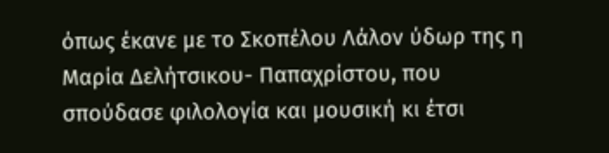όπως έκανε με το Σκοπέλου Λάλον ύδωρ της η Μαρία Δελήτσικου- Παπαχρίστου, που σπούδασε φιλολογία και μουσική κι έτσι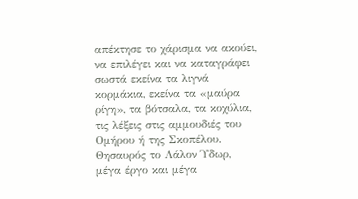απέκτησε το χάρισμα να ακούει, να επιλέγει και να καταγράφει σωστά εκείνα τα λιγνά κορμάκια, εκείνα τα «μαύρα ρίγη», τα βότσαλα, τα κοχύλια, τις λέξεις στις αμμουδιές του Ομήρου ή της Σκοπέλου. Θησαυρός το Λάλον Ύδωρ, μέγα έργο και μέγα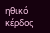ηθικό κέρδος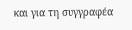και για τη συγγραφέα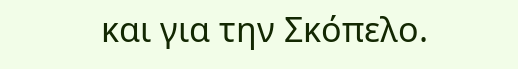και για την Σκόπελο.